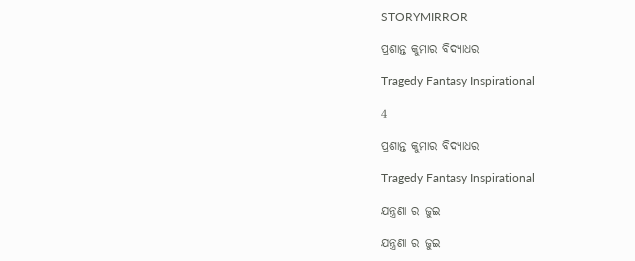STORYMIRROR

ପ୍ରଶାନ୍ତ କୁମାର ବିଦ୍ୟାଧର

Tragedy Fantasy Inspirational

4

ପ୍ରଶାନ୍ତ କୁମାର ବିଦ୍ୟାଧର

Tragedy Fantasy Inspirational

ଯନ୍ତ୍ରଣା ର ଜୁଇ

ଯନ୍ତ୍ରଣା ର ଜୁଇ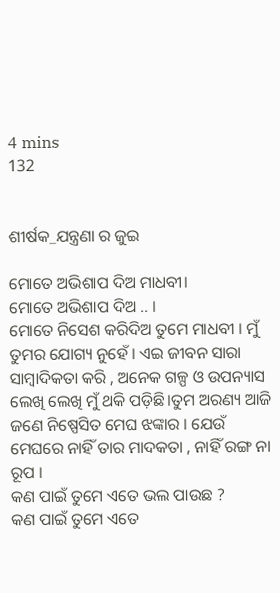4 mins
132


ଶୀର୍ଷକ_ଯନ୍ତ୍ରଣା ର ଜୁଇ

ମୋତେ ଅଭିଶାପ ଦିଅ ମାଧବୀ।
ମୋତେ ଅଭିଶାପ ଦିଅ .. ।
ମୋତେ ନିସେଶ କରିଦିଅ ତୁମେ ମାଧବୀ । ମୁଁ ତୁମର ଯୋଗ୍ୟ ନୁହେଁ । ଏଇ ଜୀବନ ସାରା ସାମ୍ବାଦିକତା କରି , ଅନେକ ଗଳ୍ପ ଓ ଉପନ୍ୟାସ ଲେଖି ଲେଖି ମୁଁ ଥକି ପଡ଼ିଛି।ତୁମ ଅରଣ୍ୟ ଆଜି ଜଣେ ନିଷ୍ପେସିତ ମେଘ ଝଙ୍କାର । ଯେଉଁ ମେଘରେ ନାହିଁ ତାର ମାଦକତା , ନାହିଁ ରଙ୍ଗ ନା ରୂପ ।
କଣ ପାଇଁ ତୁମେ ଏତେ ଭଲ ପାଉଛ ?
କଣ ପାଇଁ ତୁମେ ଏତେ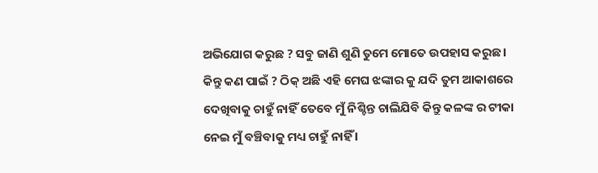ଅଭିଯୋଗ କରୁଛ ? ସବୁ ଜାଣି ଶୁଣି ତୁମେ ମୋତେ ଉପହାସ କରୁଛ । କିନ୍ତୁ କଣ ପାଇଁ ? ଠିକ୍ ଅଛି ଏହି ମେଘ ଝଙ୍କାର କୁ ଯଦି ତୁମ ଆକାଶରେ ଦେଖିବାକୁ ଚାହୁଁ ନାହିଁ ତେବେ ମୁଁ ନିଶ୍ଚିନ୍ତ ଚାଲିଯିବି କିନ୍ତୁ କଳଙ୍କ ର ଟୀକା ନେଇ ମୁଁ ବଞ୍ଚିବାକୁ ମଧ୍ୟ ଚାହୁଁ ନାହିଁ ।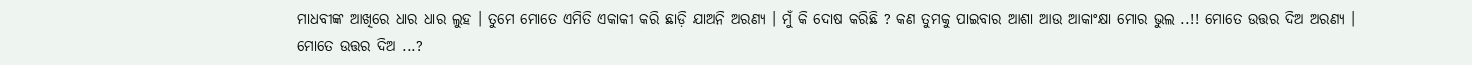ମାଧବୀଙ୍କ ଆଖିରେ ଧାର ଧାର ଲୁହ । ତୁମେ ମୋତେ ଏମିତି ଏକାକୀ କରି ଛାଡ଼ି ଯାଅନି ଅରଣ୍ୟ । ମୁଁ କି ଦୋଷ କରିଛି ? କଣ ତୁମକୁ ପାଇବାର ଆଶା ଆଉ ଆକାଂକ୍ଷା ମୋର ଭୁଲ ..!! ମୋତେ ଉତ୍ତର ଦିଅ ଅରଣ୍ୟ ।
ମୋତେ ଉତ୍ତର ଦିଅ ...?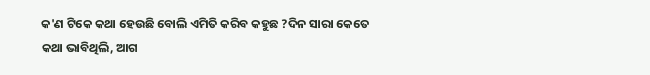କ'ଣ ଟିକେ କଥା ହେଉଛି ବୋଲି ଏମିତି କରିବ କହୁଛ ?ଦିନ ସାରା କେତେ କଥା ଭାବିଥିଲି, ଆଗ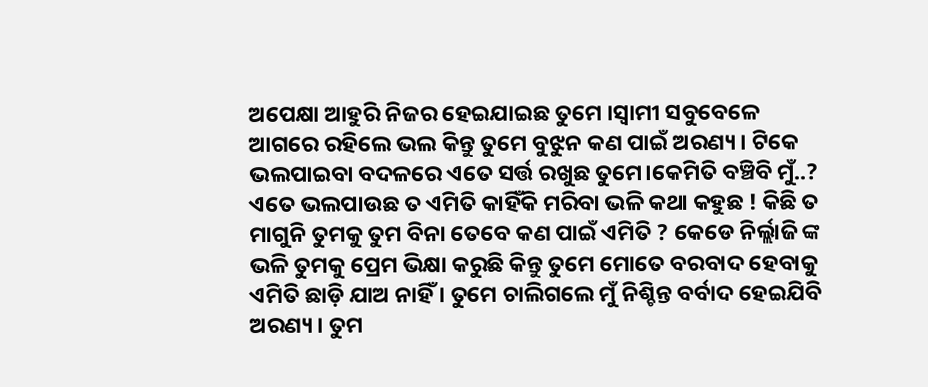ଅପେକ୍ଷା ଆହୁରି ନିଜର ହେଇଯାଇଛ ତୁମେ ।ସ୍ବାମୀ ସବୁବେଳେ ଆଗରେ ରହିଲେ ଭଲ କିନ୍ତୁ ତୁମେ ବୁଝୁନ କଣ ପାଇଁ ଅରଣ୍ୟ । ଟିକେ ଭଲପାଇବା ବଦଳରେ ଏତେ ସର୍ତ୍ତ ରଖୁଛ ତୁମେ।କେମିତି ବଞ୍ଚିବି ମୁଁ..? ଏତେ ଭଲପାଉଛ ତ ଏମିତି କାହିଁକି ମରିବା ଭଳି କଥା କହୁଛ ! କିଛି ତ ମାଗୁନି ତୁମକୁ ତୁମ ବିନା ତେବେ କଣ ପାଇଁ ଏମିତି ? କେଡେ ନିର୍ଲ୍ଲାଜି ଙ୍କ ଭଳି ତୁମକୁ ପ୍ରେମ ଭିକ୍ଷା କରୁଛି କିନ୍ତୁ ତୁମେ ମୋତେ ବରବାଦ ହେବାକୁ ଏମିତି ଛାଡ଼ି ଯାଅ ନାହିଁ । ତୁମେ ଚାଲିଗଲେ ମୁଁ ନିଶ୍ଚିନ୍ତ ବର୍ବାଦ ହେଇଯିବି ଅରଣ୍ୟ । ତୁମ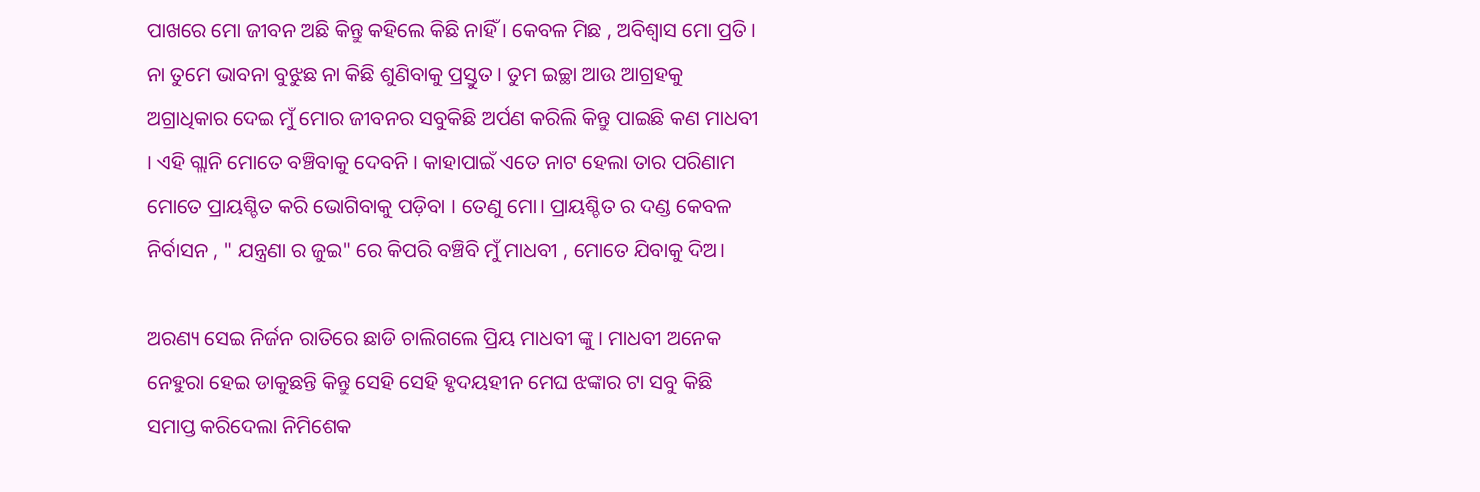ପାଖରେ ମୋ ଜୀବନ ଅଛି କିନ୍ତୁ କହିଲେ କିଛି ନାହିଁ । କେବଳ ମିଛ , ଅବିଶ୍ବାସ ମୋ ପ୍ରତି । ନା ତୁମେ ଭାବନା ବୁଝୁଛ ନା କିଛି ଶୁଣିବାକୁ ପ୍ରସ୍ତୁତ । ତୁମ ଇଚ୍ଛା ଆଉ ଆଗ୍ରହକୁ ଅଗ୍ରାଧିକାର ଦେଇ ମୁଁ ମୋର ଜୀବନର ସବୁକିଛି ଅର୍ପଣ କରିଲି କିନ୍ତୁ ପାଇଛି କଣ ମାଧବୀ । ଏହି ଗ୍ଲାନି ମୋତେ ବଞ୍ଚିବାକୁ ଦେବନି । କାହାପାଇଁ ଏତେ ନାଟ ହେଲା ତାର ପରିଣାମ ମୋତେ ପ୍ରାୟଶ୍ଚିତ କରି ଭୋଗିବାକୁ ପଡ଼ିବା । ତେଣୁ ମୋ। ପ୍ରାୟଶ୍ଚିତ ର ଦଣ୍ଡ କେବଳ ନିର୍ବାସନ , " ଯନ୍ତ୍ରଣା ର ଜୁଇ" ରେ କିପରି ବଞ୍ଚିବି ମୁଁ ମାଧବୀ , ମୋତେ ଯିବାକୁ ଦିଅ।

ଅରଣ୍ୟ ସେଇ ନିର୍ଜନ ରାତିରେ ଛାଡି ଚାଲିଗଲେ ପ୍ରିୟ ମାଧବୀ ଙ୍କୁ । ମାଧବୀ ଅନେକ ନେହୁରା ହେଇ ଡାକୁଛନ୍ତି କିନ୍ତୁ ସେହି ସେହି ହୃଦୟହୀନ ମେଘ ଝଙ୍କାର ଟା ସବୁ କିଛି ସମାପ୍ତ କରିଦେଲା ନିମିଶେକ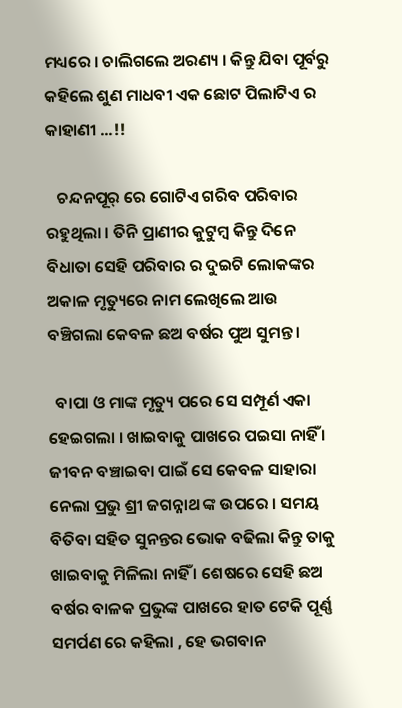ମଧ୍ୟରେ । ଚାଲିଗଲେ ଅରଣ୍ୟ । କିନ୍ତୁ ଯିବା ପୂର୍ବରୁ କହିଲେ ଶୁଣ ମାଧବୀ ଏକ ଛୋଟ ପିଲାଟିଏ ର କାହାଣୀ ...!!

   ଚନ୍ଦନପୂର୍ ରେ ଗୋଟିଏ ଗରିବ ପରିବାର ରହୁଥିଲା । ତିନି ପ୍ରାଣୀର କୁଟୁମ୍ବ କିନ୍ତୁ ଦିନେ ବିଧାତା ସେହି ପରିବାର ର ଦୁଇଟି ଲୋକଙ୍କର ଅକାଳ ମୃତ୍ୟୁରେ ନାମ ଲେଖିଲେ ଆଉ ବଞ୍ଚିଗଲା କେବଳ ଛଅ ବର୍ଷର ପୁଅ ସୁମନ୍ତ ।

  ବାପା ଓ ମାଙ୍କ ମୃତ୍ୟୁ ପରେ ସେ ସମ୍ପୂର୍ଣ ଏକା ହେଇଗଲା । ଖାଇବାକୁ ପାଖରେ ପଇସା ନାହିଁ । ଜୀବନ ବଞ୍ଚାଇବା ପାଇଁ ସେ କେବଳ ସାହାରା ନେଲା ପ୍ରଭୁ ଶ୍ରୀ ଜଗନ୍ନାଥ ଙ୍କ ଉପରେ । ସମୟ ବିତିବା ସହିତ ସୁନନ୍ତର ଭୋକ ବଢିଲା କିନ୍ତୁ ତାକୁ ଖାଇବାକୁ ମିଳିଲା ନାହିଁ । ଶେଷରେ ସେହି ଛଅ ବର୍ଷର ବାଳକ ପ୍ରଭୁଙ୍କ ପାଖରେ ହାତ ଟେକି ପୂର୍ଣ୍ଣ ସମର୍ପଣ ରେ କହିଲା , ହେ ଭଗବାନ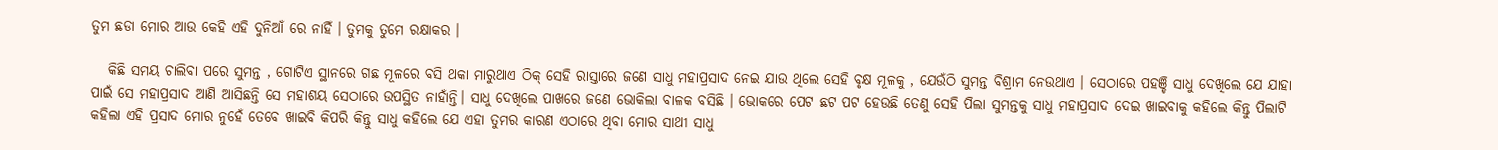ତୁମ ଛଡା ମୋର ଆଉ କେହି ଏହି ଦୁନିଆଁ ରେ ନାହିଁ । ତୁମକୁ ତୁମେ ରକ୍ଷାକର ।

   କିଛି ସମୟ ଚାଲିବା ପରେ ସୁମନ୍ତ , ଗୋଟିଏ ସ୍ଥାନରେ ଗଛ ମୂଳରେ ବସି ଥକା ମାରୁଥାଏ ଠିକ୍ ସେହି ରାସ୍ତାରେ ଜଣେ ସାଧୁ ମହାପ୍ରସାଦ ନେଇ ଯାଉ ଥିଲେ ସେହି ବୃକ୍ଷ ମୂଳକୁ , ଯେଉଁଠି ସୁମନ୍ତ ବିଶ୍ରାମ ନେଉଥାଏ । ସେଠାରେ ପହଞ୍ଚି ସାଧୁ ଦେଖିଲେ ଯେ ଯାହା ପାଇଁ ସେ ମହାପ୍ରସାଦ ଆଣି ଆସିଛନ୍ତି ସେ ମହାଶୟ ସେଠାରେ ଉପସ୍ଥିତ ନାହାଁନ୍ତି। ସାଧୁ ଦେଖିଲେ ପାଖରେ ଜଣେ ଭୋକିଲା ବାଳକ ବସିଛି । ଭୋକରେ ପେଟ ଛଟ ପଟ ହେଉଛି ତେଣୁ ସେହି ପିଲା ସୁମନ୍ତକୁ ସାଧୁ ମହାପ୍ରସାଦ ଦେଇ ଖାଇବାକୁ କହିଲେ କିନ୍ତୁ ପିଲାଟି କହିଲା ଏହି ପ୍ରସାଦ ମୋର ନୁହେଁ ତେବେ ଖାଇବି କିପରି କିନ୍ତୁ ସାଧୁ କହିଲେ ଯେ ଏହା ତୁମର କାରଣ ଏଠାରେ ଥିବା ମୋର ସାଥୀ ସାଧୁ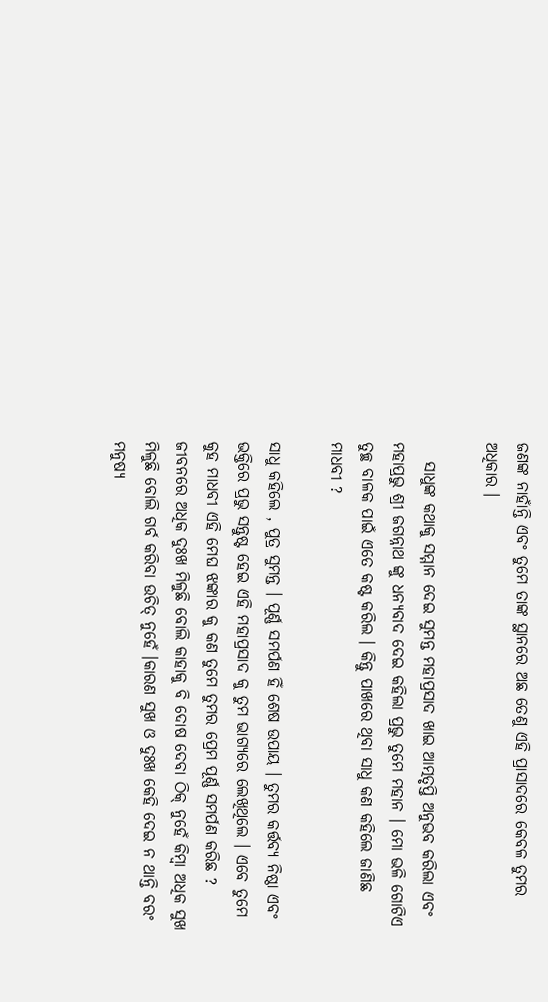ଜଣଙ୍କ ନାହାଁନ୍ତି ଏବଂ ତୁମେ ତାଙ୍କ ସ୍ଥାନରେ ଅଛ ତେଣୁ ଏହି ପ୍ରାସାଦରେ କେବଳ ତୁମର ଅଧିକାର ।

   ସାଧୁଙ୍କ କଥାକୁ ସମ୍ମାନ ଦେଇ ସୁମନ୍ତ ମହାପ୍ରସାଦ ଖାଇ ଆତ୍ମତୃପ୍ତି ଅନୁଭବ କରିଲା ଏବଂ ମହାପ୍ରଭୁ ଶ୍ରୀ ଜଗନ୍ନାଥ ଙ୍କୁ ଧନ୍ୟବାଦ ଦେଇ କହିଲା ପ୍ରଭୁ ତୁମେ ମହାନ । ମୋ ଭଳି ଗୋଟିଏ ତୁଚ୍ଛ ବାଳକ ପାଇଁ ଏତେ କଷ୍ଟ କରିଲ । କିନ୍ତୁ ପାଖରେ ଥିବା ସାଧୁ କଣ କହିଲେ ଜାଣିଛ ମାଧବୀ ?

ସାଧୁ କହିଲେ , ପୁତ୍ର ସୁମନ୍ତ । ପୂର୍ଣ୍ଣ ସମର୍ପଣ ହିଁ ଶେଷ ଉପାୟ । ତୁମର କର୍ତ୍ତବ୍ୟ ନିଷ୍ଠା ଏବଂ ଭକ୍ତିରେ ପ୍ରଭୁ ସନ୍ତୁଷ୍ଟ ହେଇ ଏହି ମହାପ୍ରସାଦ କୁ ତୁମ ଭାଗ୍ୟରେ ଲେଖିଥିଲେ । ଏବେ ତୁମେ କୁହ ମାଧବୀ ଏହି ମେଘ ଝଙ୍କାର କୁ କଣ ତୁମେ ତୁମର ପ୍ରେମ ପୂର୍ଣ୍ଣ ସମର୍ପଣ କରିଛ ? ଜୀବନରେ ଅଧିକ ଦୁଃଖ ମିଳୁଛି ବୋଲି କାହାକୁ ବି ଦୋଷ ଦେବା ଠିକ୍ ନୁହେଁ କିମ୍ବା ଅଧିକ ସୁଖ ମିଳୁଛି ବୋଲି ଗର୍ବ କରିବା ଉଚିତ୍ ନୁହେଁ ।କାରଣ ସୁଖ ଓ ଦୁଃଖ କେହି ଦେଇ ନ ଥାନ୍ତି ବରଂ ମନୁଷ୍ୟ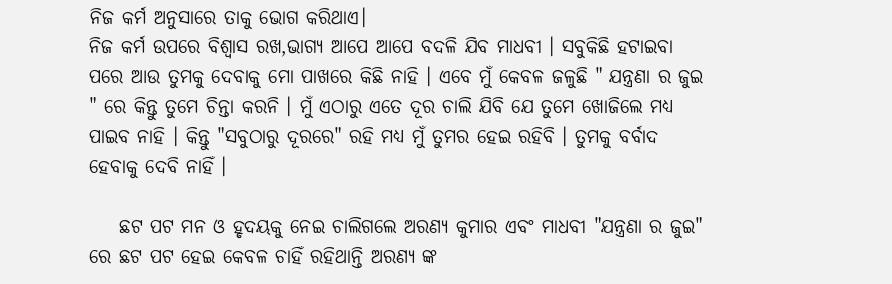ନିଜ କର୍ମ ଅନୁସାରେ ତାକୁ ଭୋଗ କରିଥାଏ।
ନିଜ କର୍ମ ଉପରେ ବିଶ୍ବାସ ରଖ,ଭାଗ୍ୟ ଆପେ ଆପେ ବଦଳି ଯିବ ମାଧବୀ । ସବୁକିଛି ହଟାଇବା ପରେ ଆଉ ତୁମକୁ ଦେବାକୁ ମୋ ପାଖରେ କିଛି ନାହି । ଏବେ ମୁଁ କେବଳ ଜଳୁଛି " ଯନ୍ତ୍ରଣା ର ଜୁଇ " ରେ କିନ୍ତୁ ତୁମେ ଚିନ୍ତା କରନି । ମୁଁ ଏଠାରୁ ଏତେ ଦୂର ଚାଲି ଯିବି ଯେ ତୁମେ ଖୋଜିଲେ ମଧ୍ୟ ପାଇବ ନାହି । କିନ୍ତୁ "ସବୁଠାରୁ ଦୂରରେ" ରହି ମଧ୍ୟ ମୁଁ ତୁମର ହେଇ ରହିବି । ତୁମକୁ ବର୍ବାଦ ହେବାକୁ ଦେବି ନାହିଁ ।

    ଛଟ ପଟ ମନ ଓ ହୃଦୟକୁ ନେଇ ଚାଲିଗଲେ ଅରଣ୍ୟ କୁମାର ଏବଂ ମାଧବୀ "ଯନ୍ତ୍ରଣା ର ଜୁଇ" ରେ ଛଟ ପଟ ହେଇ କେବଳ ଚାହିଁ ରହିଥାନ୍ତି ଅରଣ୍ୟ ଙ୍କ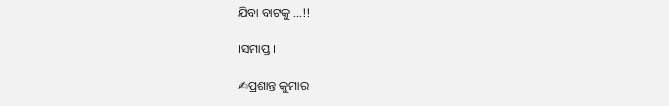ଯିବା ବାଟକୁ ...!!

।ସମାପ୍ତ ।

✍ପ୍ରଶାନ୍ତ କୁମାର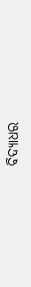ବିଦ୍ୟାଧର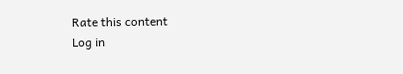Rate this content
Log in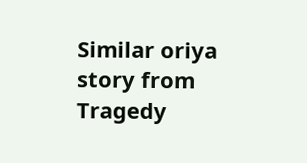Similar oriya story from Tragedy